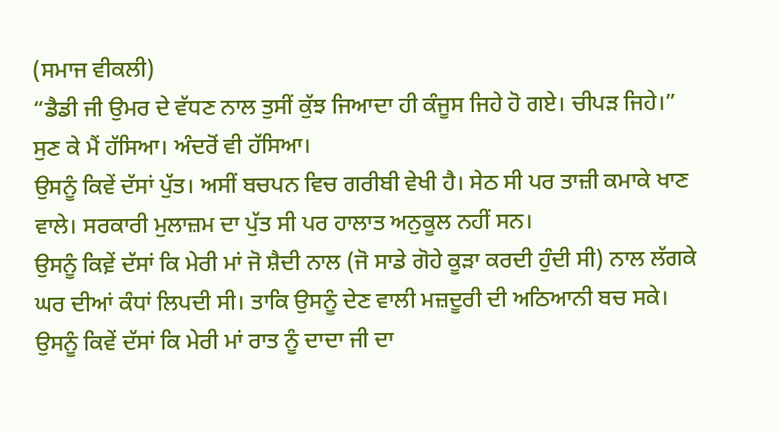(ਸਮਾਜ ਵੀਕਲੀ)
“ਡੈਡੀ ਜੀ ਉਮਰ ਦੇ ਵੱਧਣ ਨਾਲ ਤੁਸੀਂ ਕੁੱਝ ਜਿਆਦਾ ਹੀ ਕੰਜੂਸ ਜਿਹੇ ਹੋ ਗਏ। ਚੀਪੜ ਜਿਹੇ।”
ਸੁਣ ਕੇ ਮੈਂ ਹੱਸਿਆ। ਅੰਦਰੋਂ ਵੀ ਹੱਸਿਆ।
ਉਸਨੂੰ ਕਿਵੇਂ ਦੱਸਾਂ ਪੁੱਤ। ਅਸੀਂ ਬਚਪਨ ਵਿਚ ਗਰੀਬੀ ਵੇਖੀ ਹੈ। ਸੇਠ ਸੀ ਪਰ ਤਾਜ਼ੀ ਕਮਾਕੇ ਖਾਣ ਵਾਲੇ। ਸਰਕਾਰੀ ਮੁਲਾਜ਼ਮ ਦਾ ਪੁੱਤ ਸੀ ਪਰ ਹਾਲਾਤ ਅਨੁਕੂਲ ਨਹੀਂ ਸਨ।
ਉਸਨੂੰ ਕਿਵ਼ੇਂ ਦੱਸਾਂ ਕਿ ਮੇਰੀ ਮਾਂ ਜੋ ਸ਼ੈਦੀ ਨਾਲ (ਜੋ ਸਾਡੇ ਗੋਹੇ ਕੂੜਾ ਕਰਦੀ ਹੁੰਦੀ ਸੀ) ਨਾਲ ਲੱਗਕੇ ਘਰ ਦੀਆਂ ਕੰਧਾਂ ਲਿਪਦੀ ਸੀ। ਤਾਕਿ ਉਸਨੂੰ ਦੇਣ ਵਾਲੀ ਮਜ਼ਦੂਰੀ ਦੀ ਅਠਿਆਨੀ ਬਚ ਸਕੇ।
ਉਸਨੂੰ ਕਿਵੇਂ ਦੱਸਾਂ ਕਿ ਮੇਰੀ ਮਾਂ ਰਾਤ ਨੂੰ ਦਾਦਾ ਜੀ ਦਾ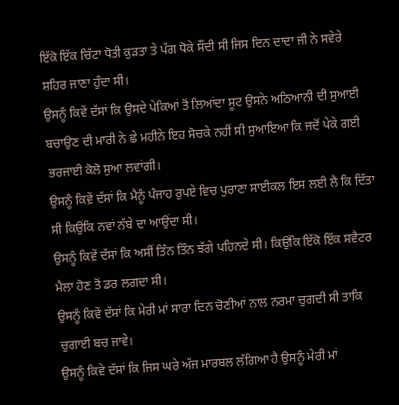ਇੱਕੋ ਇੱਕ ਚਿੱਟਾ ਧੋਤੀ ਕੁੜਤਾ ਤੇ ਪੱਗ ਧੋਕੇ ਸੌਂਦੀ ਸੀ ਜਿਸ ਦਿਨ ਦਾਦਾ ਜੀ ਨੇ ਸਵੇਰੇ ਸ਼ਹਿਰ ਜਾਣਾ ਹੁੰਦਾ ਸੀ।
ਉਸਨੂੰ ਕਿਵੇਂ ਦੱਸਾਂ ਕਿ ਉਸਦੇ ਪੇਕਿਆਂ ਤੋਂ ਲਿਆਂਦਾ ਸੂਟ ਉਸਨੇ ਅਠਿਆਨੀ ਦੀ ਸੁਆਈ ਬਚਾਉਣ ਦੀ ਮਾਰੀ ਨੇ ਛੇ ਮਹੀਨੇ ਇਹ ਸੋਚਕੇ ਨਹੀਂ ਸੀ ਸੁਆਇਆ ਕਿ ਜਦੋਂ ਪੇਕੇ ਗਈ ਭਰਜਾਈ ਕੋਲੋ ਸੁਆ ਲਵਾਂਗੀ।
ਉਸਨੂੰ ਕਿਵ਼ੇਂ ਦੱਸਾਂ ਕਿ ਮੈਨੂੰ ਪੰਜਾਹ ਰੁਪਏ ਵਿਚ ਪੁਰਾਣਾ ਸਾਈਕਲ ਇਸ ਲਈ ਲੈ ਕਿ ਦਿੱਤਾ ਸੀ ਕਿਉਂਕਿ ਨਵਾਂ ਨੱਬੇ ਦਾ ਆਉਂਦਾ ਸੀ।
ਉਸਨੂੰ ਕਿਵ਼ੇਂ ਦੱਸਾਂ ਕਿ ਅਸੀਂ ਤਿੰਨ ਤਿੰਨ ਝੱਗੇ ਪਹਿਨਦੇ ਸੀ। ਕਿਉਂਕਿ ਇੱਕੋ ਇੱਕ ਸਵੈਟਰ ਮੈਲਾ ਹੋਣ ਤੋਂ ਡਰ ਲਗਦਾ ਸੀ।
ਉਸਨੂੰ ਕਿਵੇਂ ਦੱਸਾਂ ਕਿ ਮੇਰੀ ਮਾਂ ਸਾਰਾ ਦਿਨ ਚੋਣੀਆਂ ਨਾਲ ਨਰਮਾ ਚੁਗਦੀ ਸੀ ਤਾਕਿ ਚੁਗਾਈ ਬਚ ਜਾਵੇ।
ਉਸਨੂੰ ਕਿਵੇ ਦੱਸਾਂ ਕਿ ਜਿਸ ਘਰੇ ਅੱਜ ਮਾਰਬਲ ਲੱਗਿਆ ਹੈ ਉਸਨੂੰ ਮੇਰੀ ਮਾਂ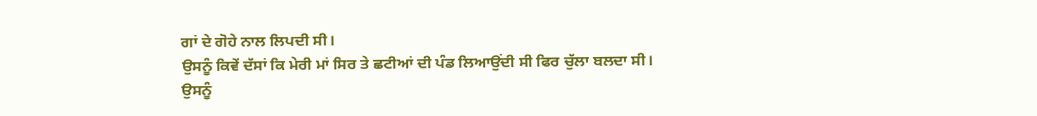ਗਾਂ ਦੇ ਗੋਹੇ ਨਾਲ ਲਿਪਦੀ ਸੀ।
ਉਸਨੂੰ ਕਿਵੇਂ ਦੱਸਾਂ ਕਿ ਮੇਰੀ ਮਾਂ ਸਿਰ ਤੇ ਛਟੀਆਂ ਦੀ ਪੰਡ ਲਿਆਉਂਦੀ ਸੀ ਫਿਰ ਚੁੱਲਾ ਬਲਦਾ ਸੀ।
ਉਸਨੂੰ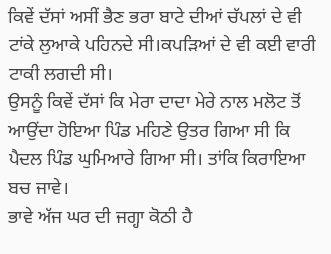ਕਿਵੇਂ ਦੱਸਾਂ ਅਸੀਂ ਭੈਣ ਭਰਾ ਬਾਟੇ ਦੀਆਂ ਚੱਪਲਾਂ ਦੇ ਵੀ ਟਾਂਕੇ ਲੁਆਕੇ ਪਹਿਨਦੇ ਸੀ।ਕਪੜਿਆਂ ਦੇ ਵੀ ਕਈ ਵਾਰੀ ਟਾਕੀ ਲਗਦੀ ਸੀ।
ਉਸਨੂੰ ਕਿਵੇਂ ਦੱਸਾਂ ਕਿ ਮੇਰਾ ਦਾਦਾ ਮੇਰੇ ਨਾਲ ਮਲੋਟ ਤੋਂ ਆਉਂਦਾ ਹੋਇਆ ਪਿੰਡ ਮਹਿਣੇ ਉਤਰ ਗਿਆ ਸੀ ਕਿ ਪੈਦਲ ਪਿੰਡ ਘੁਮਿਆਰੇ ਗਿਆ ਸੀ। ਤਾਂਕਿ ਕਿਰਾਇਆ ਬਚ ਜਾਵੇ।
ਭਾਵੇ ਅੱਜ ਘਰ ਦੀ ਜਗ੍ਹਾ ਕੋਠੀ ਹੈ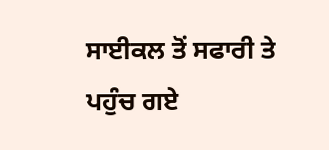ਸਾਈਕਲ ਤੋਂ ਸਫਾਰੀ ਤੇ ਪਹੁੰਚ ਗਏ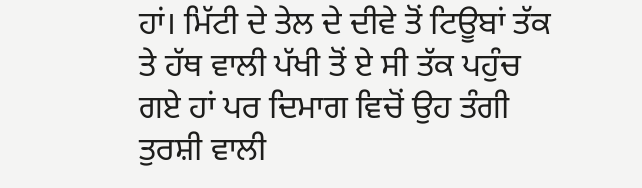ਹਾਂ। ਮਿੱਟੀ ਦੇ ਤੇਲ ਦੇ ਦੀਵੇ ਤੋਂ ਟਿਊਬਾਂ ਤੱਕ ਤੇ ਹੱਥ ਵਾਲੀ ਪੱਖੀ ਤੋਂ ਏ ਸੀ ਤੱਕ ਪਹੁੰਚ ਗਏ ਹਾਂ ਪਰ ਦਿਮਾਗ ਵਿਚੋਂ ਉਹ ਤੰਗੀ ਤੁਰਸ਼ੀ ਵਾਲੀ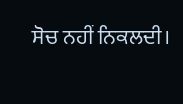ਸੋਚ ਨਹੀਂ ਨਿਕਲਦੀ।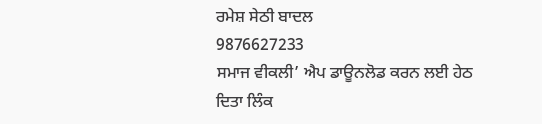ਰਮੇਸ਼ ਸੇਠੀ ਬਾਦਲ
9876627233
ਸਮਾਜ ਵੀਕਲੀ’ ਐਪ ਡਾਊਨਲੋਡ ਕਰਨ ਲਈ ਹੇਠ ਦਿਤਾ ਲਿੰਕ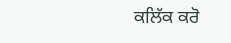ਕਲਿੱਕ ਕਰੋ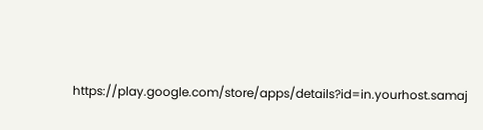https://play.google.com/store/apps/details?id=in.yourhost.samaj